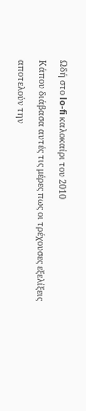Ωδή στο lo-fi καλοκαίρι του 2010
Κάπου διάβασα αυτές τις μέρες πως οι τρέχουσες εξελίξεις
αποτελούν την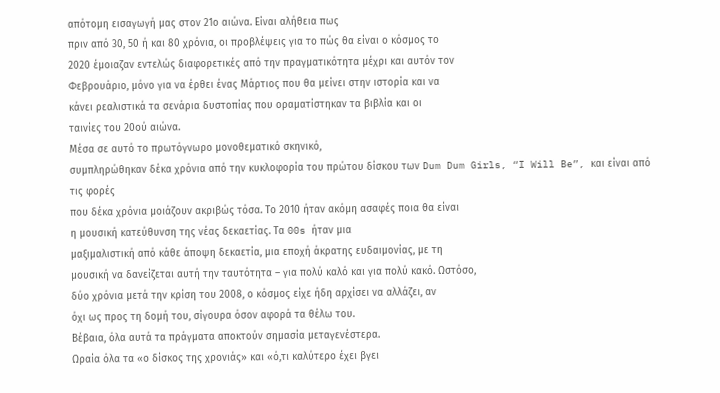απότομη εισαγωγή μας στον 21ο αιώνα. Είναι αλήθεια πως
πριν από 30, 50 ή και 80 χρόνια, οι προβλέψεις για το πώς θα είναι ο κόσμος το
2020 έμοιαζαν εντελώς διαφορετικές από την πραγματικότητα μέχρι και αυτόν τον
Φεβρουάριο, μόνο για να έρθει ένας Μάρτιος που θα μείνει στην ιστορία και να
κάνει ρεαλιστικά τα σενάρια δυστοπίας που οραματίστηκαν τα βιβλία και οι
ταινίες του 20ού αιώνα.
Μέσα σε αυτό το πρωτόγνωρο μονοθεματικό σκηνικό,
συμπληρώθηκαν δέκα χρόνια από την κυκλοφορία του πρώτου δίσκου των Dum Dum Girls, “I Will Be”, και είναι από τις φορές
που δέκα χρόνια μοιάζουν ακριβώς τόσα. Το 2010 ήταν ακόμη ασαφές ποια θα είναι
η μουσική κατεύθυνση της νέας δεκαετίας. Τα 00s ήταν μια
μαξιμαλιστική από κάθε άποψη δεκαετία, μια εποχή άκρατης ευδαιμονίας, με τη
μουσική να δανείζεται αυτή την ταυτότητα – για πολύ καλό και για πολύ κακό. Ωστόσο,
δύο χρόνια μετά την κρίση του 2008, ο κόσμος είχε ήδη αρχίσει να αλλάζει, αν
όχι ως προς τη δομή του, σίγουρα όσον αφορά τα θέλω του.
Βέβαια, όλα αυτά τα πράγματα αποκτούν σημασία μεταγενέστερα.
Ωραία όλα τα «ο δίσκος της χρονιάς» και «ό,τι καλύτερο έχει βγει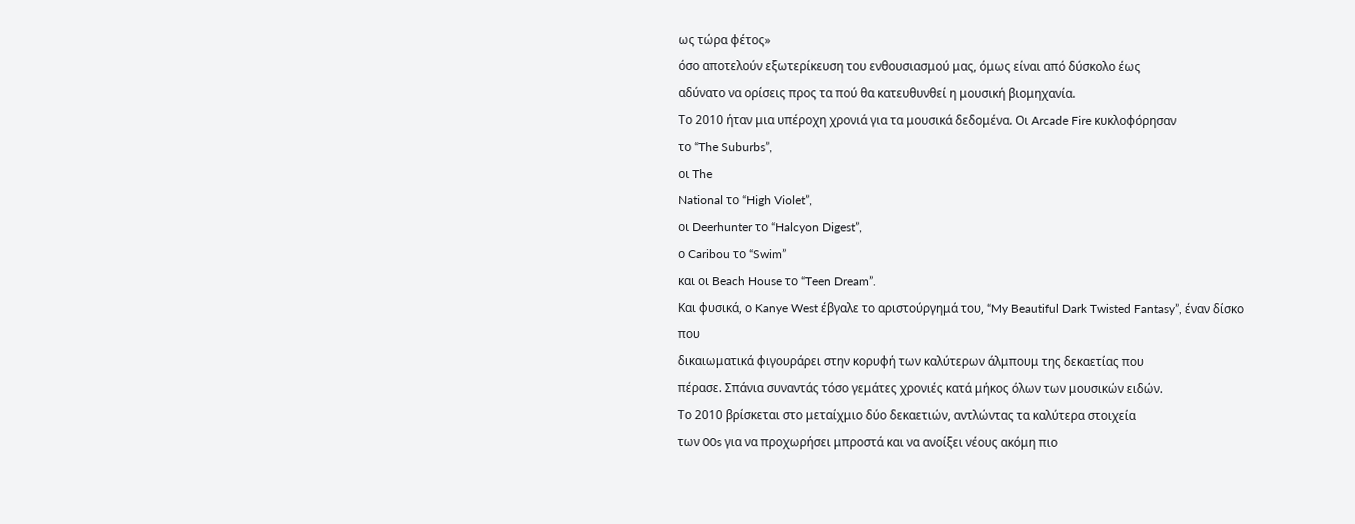ως τώρα φέτος»
όσο αποτελούν εξωτερίκευση του ενθουσιασμού μας, όμως είναι από δύσκολο έως
αδύνατο να ορίσεις προς τα πού θα κατευθυνθεί η μουσική βιομηχανία.
Το 2010 ήταν μια υπέροχη χρονιά για τα μουσικά δεδομένα. Οι Arcade Fire κυκλοφόρησαν
το “The Suburbs”,
οι The
National το “High Violet”,
οι Deerhunter το “Halcyon Digest”,
ο Caribou το “Swim”
και οι Beach House το “Teen Dream”.
Και φυσικά, ο Kanye West έβγαλε το αριστούργημά του, “My Beautiful Dark Twisted Fantasy”, έναν δίσκο που
δικαιωματικά φιγουράρει στην κορυφή των καλύτερων άλμπουμ της δεκαετίας που
πέρασε. Σπάνια συναντάς τόσο γεμάτες χρονιές κατά μήκος όλων των μουσικών ειδών.
Το 2010 βρίσκεται στο μεταίχμιο δύο δεκαετιών, αντλώντας τα καλύτερα στοιχεία
των 00s για να προχωρήσει μπροστά και να ανοίξει νέους ακόμη πιο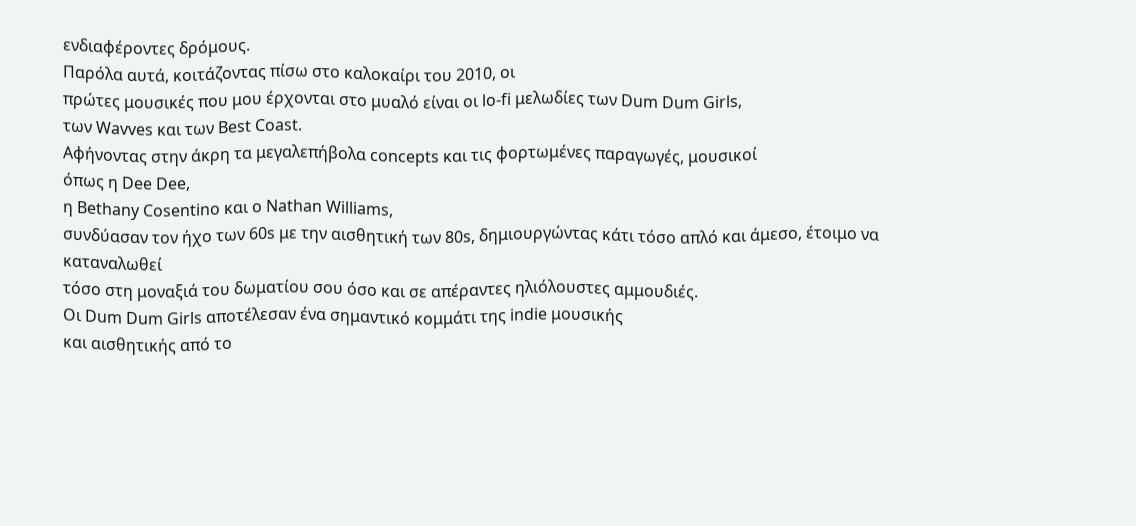ενδιαφέροντες δρόμους.
Παρόλα αυτά, κοιτάζοντας πίσω στο καλοκαίρι του 2010, οι
πρώτες μουσικές που μου έρχονται στο μυαλό είναι οι lo-fi μελωδίες των Dum Dum Girls,
των Wavves και των Best Coast.
Αφήνοντας στην άκρη τα μεγαλεπήβολα concepts και τις φορτωμένες παραγωγές, μουσικοί
όπως η Dee Dee,
η Bethany Cosentino και ο Nathan Williams,
συνδύασαν τον ήχο των 60s με την αισθητική των 80s, δημιουργώντας κάτι τόσο απλό και άμεσο, έτοιμο να καταναλωθεί
τόσο στη μοναξιά του δωματίου σου όσο και σε απέραντες ηλιόλουστες αμμουδιές.
Οι Dum Dum Girls αποτέλεσαν ένα σημαντικό κομμάτι της indie μουσικής
και αισθητικής από το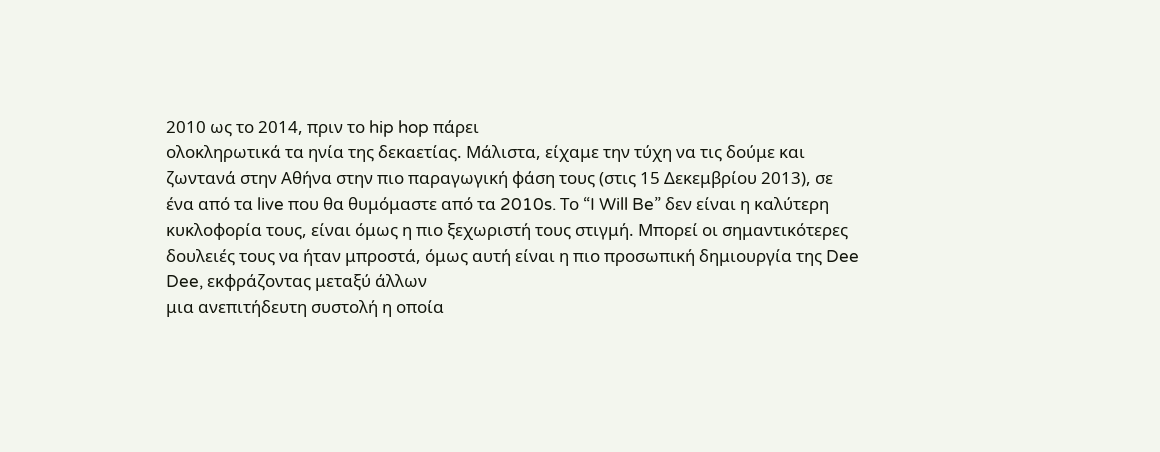2010 ως το 2014, πριν το hip hop πάρει
ολοκληρωτικά τα ηνία της δεκαετίας. Μάλιστα, είχαμε την τύχη να τις δούμε και
ζωντανά στην Αθήνα στην πιο παραγωγική φάση τους (στις 15 Δεκεμβρίου 2013), σε
ένα από τα live που θα θυμόμαστε από τα 2010s. Το “I Will Be” δεν είναι η καλύτερη
κυκλοφορία τους, είναι όμως η πιο ξεχωριστή τους στιγμή. Μπορεί οι σημαντικότερες
δουλειές τους να ήταν μπροστά, όμως αυτή είναι η πιο προσωπική δημιουργία της Dee Dee, εκφράζοντας μεταξύ άλλων
μια ανεπιτήδευτη συστολή η οποία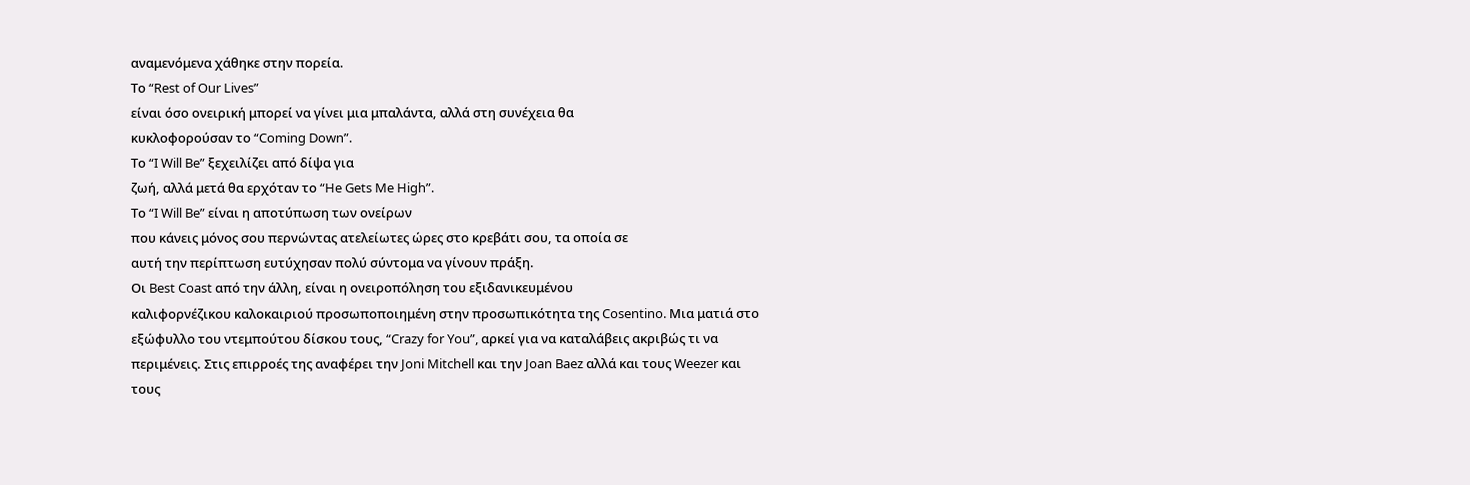αναμενόμενα χάθηκε στην πορεία.
Το “Rest of Our Lives”
είναι όσο ονειρική μπορεί να γίνει μια μπαλάντα, αλλά στη συνέχεια θα
κυκλοφορούσαν το “Coming Down”.
Το “I Will Be” ξεχειλίζει από δίψα για
ζωή, αλλά μετά θα ερχόταν το “He Gets Me High”.
Το “I Will Be” είναι η αποτύπωση των ονείρων
που κάνεις μόνος σου περνώντας ατελείωτες ώρες στο κρεβάτι σου, τα οποία σε
αυτή την περίπτωση ευτύχησαν πολύ σύντομα να γίνουν πράξη.
Οι Best Coast από την άλλη, είναι η ονειροπόληση του εξιδανικευμένου
καλιφορνέζικου καλοκαιριού προσωποποιημένη στην προσωπικότητα της Cosentino. Μια ματιά στο
εξώφυλλο του ντεμπούτου δίσκου τους, “Crazy for You”, αρκεί για να καταλάβεις ακριβώς τι να
περιμένεις. Στις επιρροές της αναφέρει την Joni Mitchell και την Joan Baez αλλά και τους Weezer και
τους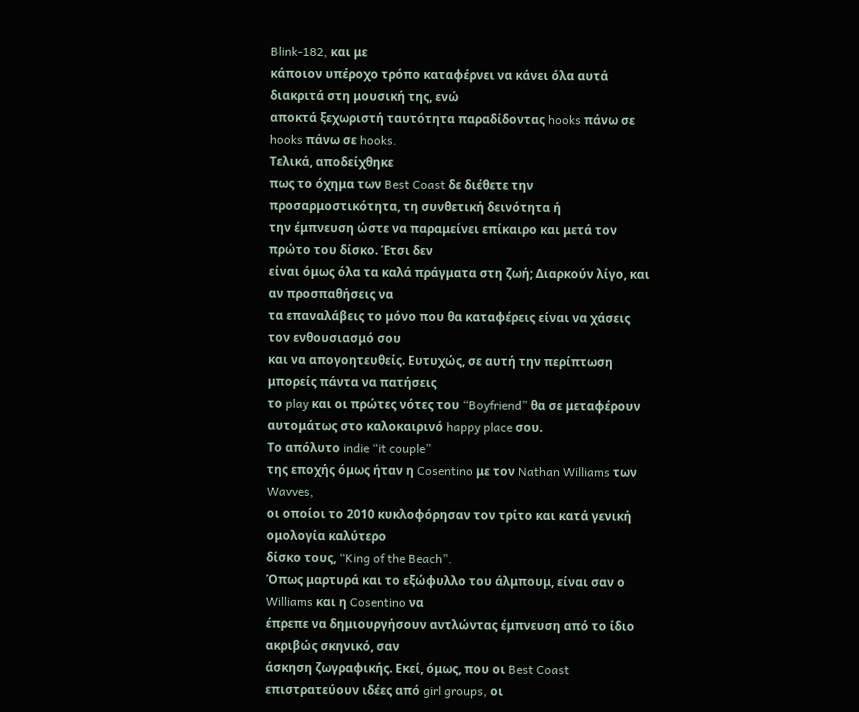Blink-182, και με
κάποιον υπέροχο τρόπο καταφέρνει να κάνει όλα αυτά διακριτά στη μουσική της, ενώ
αποκτά ξεχωριστή ταυτότητα παραδίδοντας hooks πάνω σε hooks πάνω σε hooks.
Τελικά, αποδείχθηκε
πως το όχημα των Best Coast δε διέθετε την προσαρμοστικότητα, τη συνθετική δεινότητα ή
την έμπνευση ώστε να παραμείνει επίκαιρο και μετά τον πρώτο του δίσκο. Έτσι δεν
είναι όμως όλα τα καλά πράγματα στη ζωή; Διαρκούν λίγο, και αν προσπαθήσεις να
τα επαναλάβεις το μόνο που θα καταφέρεις είναι να χάσεις τον ενθουσιασμό σου
και να απογοητευθείς. Ευτυχώς, σε αυτή την περίπτωση μπορείς πάντα να πατήσεις
το play και οι πρώτες νότες του “Boyfriend” θα σε μεταφέρουν αυτομάτως στο καλοκαιρινό happy place σου.
Το απόλυτο indie “it couple”
της εποχής όμως ήταν η Cosentino με τον Nathan Williams των Wavves,
οι οποίοι το 2010 κυκλοφόρησαν τον τρίτο και κατά γενική ομολογία καλύτερο
δίσκο τους, “King of the Beach”.
Όπως μαρτυρά και το εξώφυλλο του άλμπουμ, είναι σαν ο Williams και η Cosentino να
έπρεπε να δημιουργήσουν αντλώντας έμπνευση από το ίδιο ακριβώς σκηνικό, σαν
άσκηση ζωγραφικής. Εκεί, όμως, που οι Best Coast επιστρατεύουν ιδέες από girl groups, οι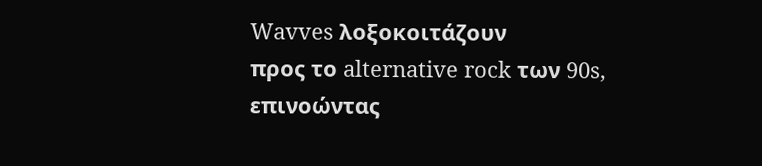Wavves λοξοκοιτάζουν
προς το alternative rock των 90s,
επινοώντας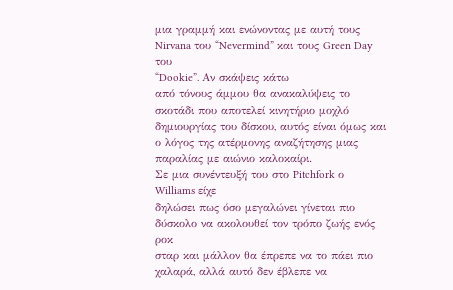μια γραμμή και ενώνοντας με αυτή τους Nirvana του “Nevermind” και τους Green Day του
“Dookie”. Αν σκάψεις κάτω
από τόνους άμμου θα ανακαλύψεις το σκοτάδι που αποτελεί κινητήριο μοχλό
δημιουργίας του δίσκου, αυτός είναι όμως και ο λόγος της ατέρμονης αναζήτησης μιας
παραλίας με αιώνιο καλοκαίρι.
Σε μια συνέντευξή του στο Pitchfork ο Williams είχε
δηλώσει πως όσο μεγαλώνει γίνεται πιο δύσκολο να ακολουθεί τον τρόπο ζωής ενός ροκ
σταρ και μάλλον θα έπρεπε να το πάει πιο χαλαρά, αλλά αυτό δεν έβλεπε να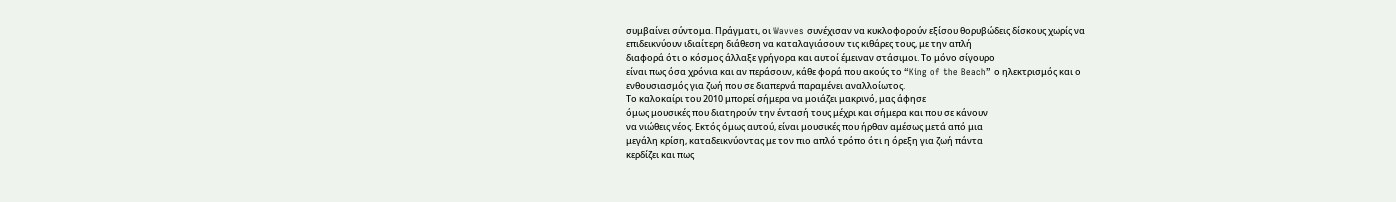συμβαίνει σύντομα. Πράγματι, οι Wavves συνέχισαν να κυκλοφορούν εξίσου θορυβώδεις δίσκους χωρίς να
επιδεικνύουν ιδιαίτερη διάθεση να καταλαγιάσουν τις κιθάρες τους, με την απλή
διαφορά ότι ο κόσμος άλλαξε γρήγορα και αυτοί έμειναν στάσιμοι. Το μόνο σίγουρο
είναι πως όσα χρόνια και αν περάσουν, κάθε φορά που ακούς το “King of the Beach” ο ηλεκτρισμός και ο
ενθουσιασμός για ζωή που σε διαπερνά παραμένει αναλλοίωτος.
Το καλοκαίρι του 2010 μπορεί σήμερα να μοιάζει μακρινό, μας άφησε
όμως μουσικές που διατηρούν την έντασή τους μέχρι και σήμερα και που σε κάνουν
να νιώθεις νέος. Εκτός όμως αυτού, είναι μουσικές που ήρθαν αμέσως μετά από μια
μεγάλη κρίση, καταδεικνύοντας με τον πιο απλό τρόπο ότι η όρεξη για ζωή πάντα
κερδίζει και πως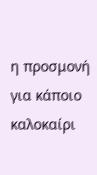η προσμονή για κάποιο καλοκαίρι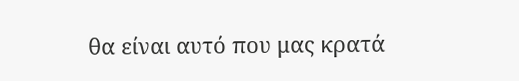θα είναι αυτό που μας κρατά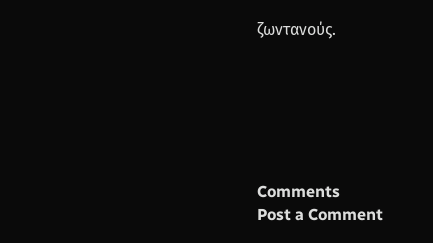ζωντανούς.






Comments
Post a Comment